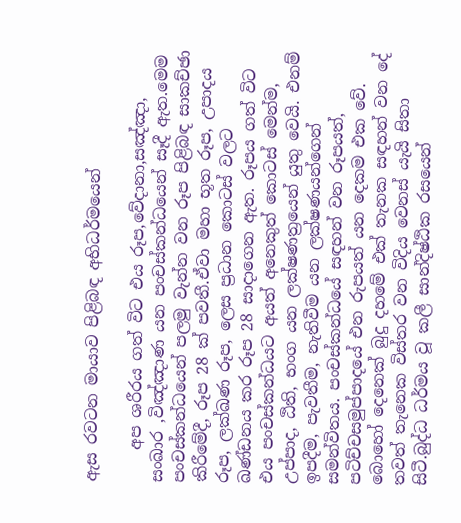ඇස රවටන මායාව පිළිබඳ අභිධර්මයෙන්

    අප ශරීරය ගත් විට එය රූප,වේදානා,සඤ්ඤා, සංඛාර ,විඤ්ඤාණ යන පංචස්කන්ධයෙන් සෑදී ඇත.මෙම පංචස්කන්ධයෙන් පලමු වැන්න වන රූප පිළිබඳ සාකච්ඡා කිරීමේදී, රූප 28 ක් පවතී.ඒවා මහා භූත රූප, උපාදය රූප, ලක්ඛණ රූප, ලෙස ප්‍රධාන කොටස් වලට ඛණ්ඩනය කර රූප 28 සාදාගෙන ඇත. රූපය ගත් විට එය පංචස්කන්ධයට අයත් අනෙකුත් කොටස් මෙන්ම, උප්පාද, ඨිති, භංග යන ලක්ෂණත්‍රයෙන් යුතු වෙයි. එනම් ඉපදීම, පැවතීම, නැතිවීම යන ලක්ෂණයන්ගෙන් සමන්විතය. පංචස්කන්ධයේ සඳහන් වන රූපයත්, පටිච්චසමුප්පාදයේ එන රුපයත් යන දෙකම එක වේ. බොහෝ දෙනෙක් බුදු දහමේ එක් තැනක සඳහන් වන දේ තවත් තැනෙක විස්තර වන විදිය වෙනස් යැයි සිතා සිටී.බුද්ධ ධර්මය වූ කලී සාන්දිෂ්ඨික රසයෙන්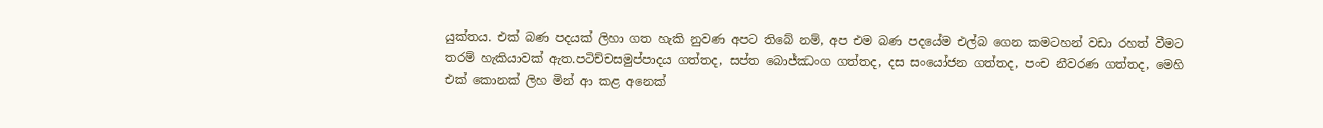යුක්තය. එක් බණ පදයක් ලිහා ගත හැකි නුවණ අපට තිබේ නම්, අප එම බණ පදයේම එල්බ ගෙන කමටහන් වඩා රහත් වීමට තරම් හැකියාවක් ඇත.පටිච්චසමුප්පාදය ගත්තද, සප්ත බොජ්ඣංග ගත්තද, දස සංයෝජන ගත්තද, පංච නීවරණ ගත්තද, මෙහි එක් කොනක් ලිහ මින් ආ කළ අනෙක්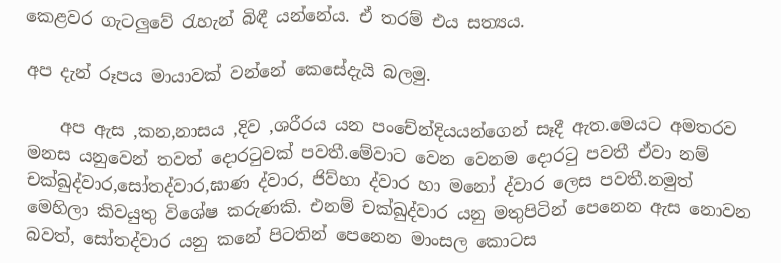කෙළවර ගැටලුවේ රැහැන් බිඳී යන්නේය. ඒ තරම් එය සත්‍යය.

අප දැන් රූපය මායාවක් වන්නේ කෙසේදැයි බලමු.

    අප ඇස ,කන,නාසය ,දිව ,ශරීරය යන පංචේන්දියයන්ගෙන් සෑදී ඇත.මෙයට අමතරව මනස යනුවෙන් තවත් දොරටුවක් පවතී.මේවාට වෙන වෙනම දොරටු පවතී ඒවා නම් චක්ඛුද්වාර,සෝතද්වාර,ඝාණ ද්වාර, ජිව්හා ද්වාර හා මනෝ ද්වාර ලෙස පවතී.නමුත් මෙහිලා කිවයුතු විශේෂ කරුණකි. එනම් චක්ඛුද්වාර යනු මතුපිටින් පෙනෙන ඇස නොවන බවත්, සෝතද්වාර යනු කනේ පිටතින් පෙනෙන මාංසල කොටස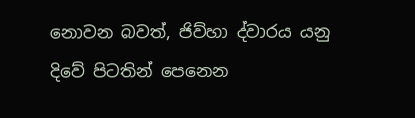නොවන බවත්, ජිව්හා ද්වාරය යනු දිවේ පිටතින් පෙනෙන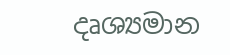දෘශ්‍යමාන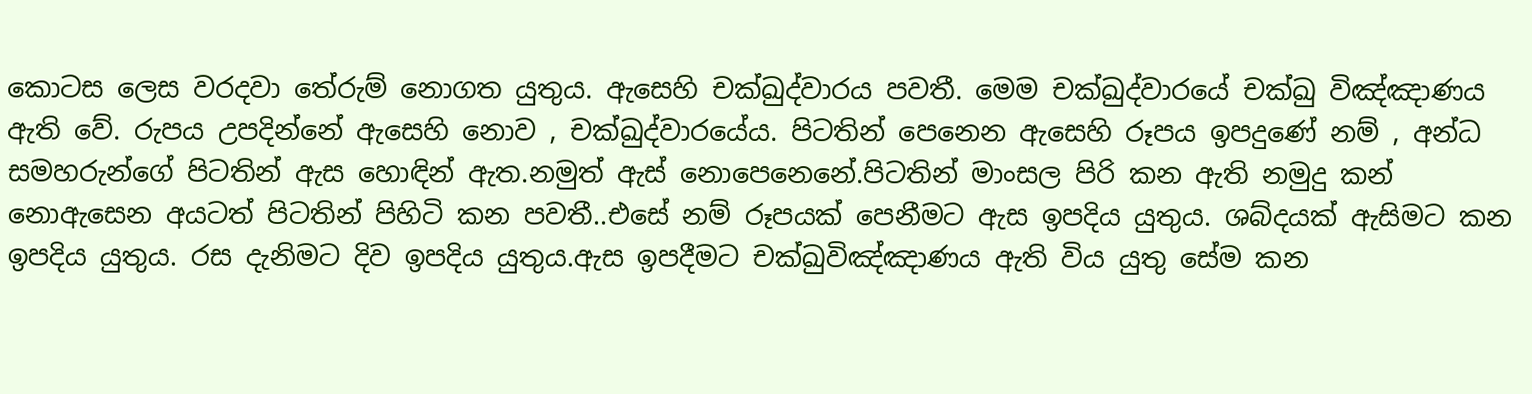කොටස ලෙස වරදවා තේරුම් නොගත යුතුය. ඇසෙහි චක්ඛුද්වාරය පවතී. මෙම චක්ඛුද්වාරයේ චක්ඛු විඤ්ඤාණය ඇති වේ. රුපය උපදින්නේ ඇසෙහි නොව , චක්ඛුද්වාරයේය. පිටතින් පෙනෙන ඇසෙහි රූපය ඉපදුණේ නම් , අන්ධ සමහරුන්ගේ පිටතින් ඇස හොඳින් ඇත.නමුත් ඇස් නොපෙනෙනේ.පිටතින් මාංසල පිරි කන ඇති නමුදු කන් නොඇසෙන අයටත් පිටතින් පිහිටි කන පවතී..එසේ නම් රූපයක් පෙනීමට ඇස ඉපදිය යුතුය. ශබ්දයක් ඇසිමට කන ඉපදිය යුතුය. රස දැනිමට දිව ඉපදිය යුතුය.ඇස ඉපදීමට චක්ඛුවිඤ්ඤාණය ඇති විය යුතු සේම කන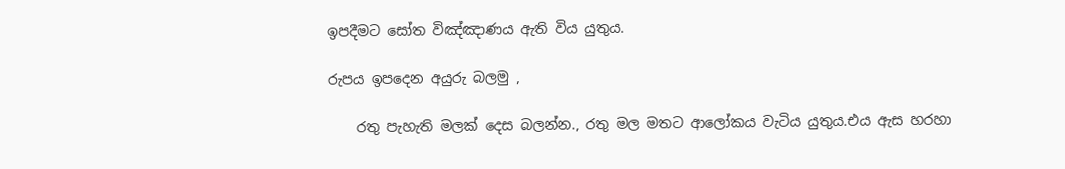ඉපදීමට සෝත විඤ්ඤාණය ඇති විය යුතුය.

රුපය ඉපදෙන අයුරු බලමු ,

    රතු පැහැති මලක් දෙස බලන්න., රතු මල මතට ආලෝකය වැටිය යුතුය.එය ඇස හරහා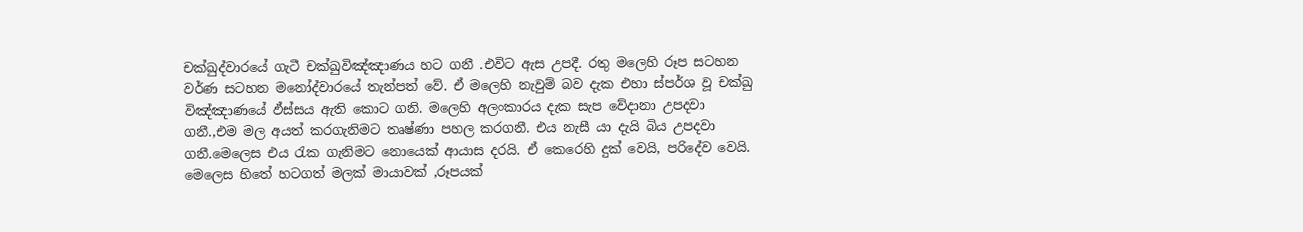චක්ඛුද්වාරයේ ගැටී චක්ඛුවිඤ්ඤාණය හට ගනී .එවිට ඇස උපදී. රතු මලෙහි රූප සටහන වර්ණ සටහන මනෝද්වාරයේ තැන්පත් වේ. ඒ මලෙහි නැවුම් බව දැක එහා ස්පර්ශ වූ චක්ඛු විඤ්ඤාණයේ ඵ්ස්සය ඇති කොට ගනි. මලෙහි අලංකාරය දැක සැප වේදානා උපදවා ගනී.,එම මල අයත් කරගැනිමට තෘෂ්ණා පහල කරගනී. එය නැසී යා දැයි බිය උපදවා ගනී.මෙලෙස එය රැක ගැනිමට නොයෙක් ආයාස දරයි. ඒ කෙරෙහි දුක් වෙයි, පරිදේව වෙයි. මෙලෙස හිතේ හටගත් මලක් මායාවක් ,රූපයක්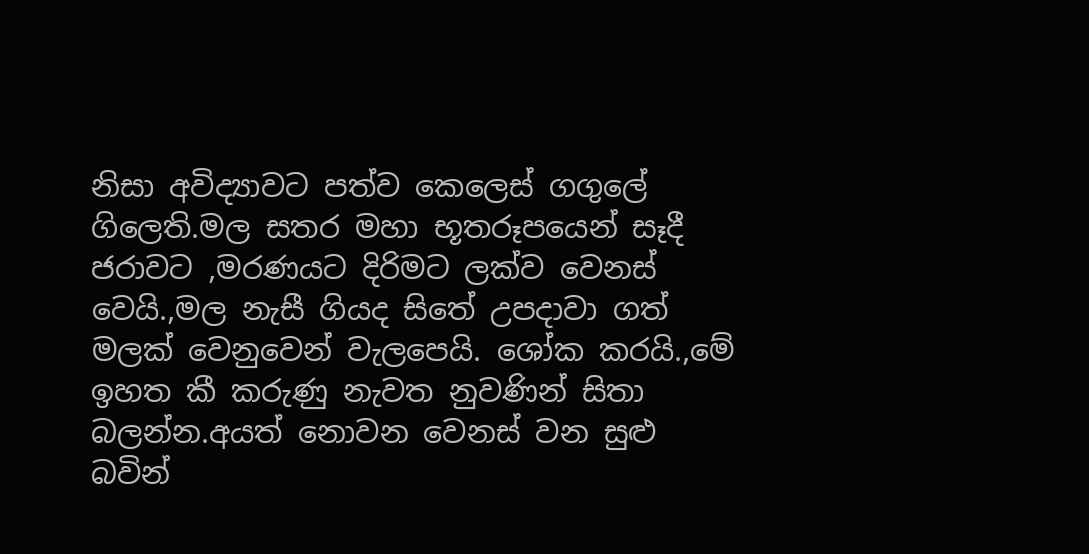නිසා අවිද්‍යාවට පත්ව කෙලෙස් ගගුලේ ගිලෙති.මල සතර මහා භූතරූපයෙන් සෑදී ජරාවට ,මරණයට දිරිමට ලක්ව වෙනස් වෙයි.,මල නැසී ගියද සිතේ උපදාවා ගත් මලක් වෙනුවෙන් වැලපෙයි. ශෝක කරයි.,මේ ඉහත කී කරුණු නැවත නුවණින් සිතා බලන්න.අයත් නොවන වෙනස් වන සුළු බවින්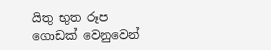යිතු භුත රූප ගොඩක් වෙනුවෙන්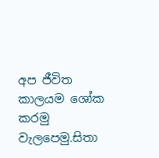අප ජීවිත කාලයම ශෝක කරමු වැලපෙමු.සිතා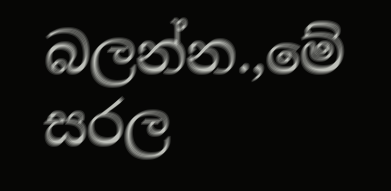බලන්න.,මේ සරල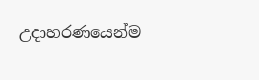උදාහරණයෙන්ම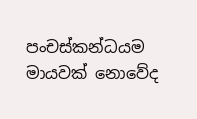පංචස්කන්ධයම මායවක් නොවේද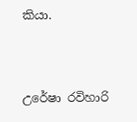කියා.


උරේෂා රවිහාරි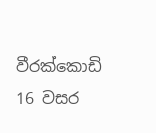වීරක්කොඩි
16 වසර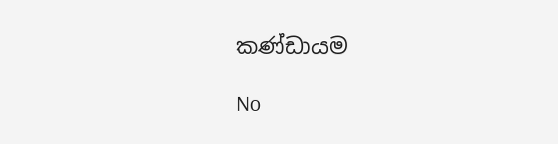කණ්ඩායම

No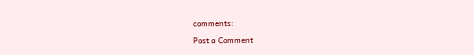comments:

Post a Comment